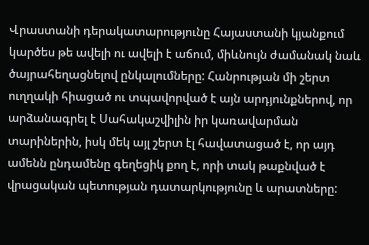Վրաստանի դերակատարությունը Հայաստանի կյանքում կարծես թե ավելի ու ավելի է աճում, միևնույն ժամանակ նաև ծայրահեղացնելով ընկալումները: Հանրության մի շերտ ուղղակի հիացած ու տպավորված է այն արդյունքներով, որ արձանագրել է Սահակաշվիլին իր կառավարման տարիներին, իսկ մեկ այլ շերտ էլ հավատացած է, որ այդ ամենն ընդամենը գեղեցիկ քող է, որի տակ թաքնված է վրացական պետության դատարկությունը և արատները: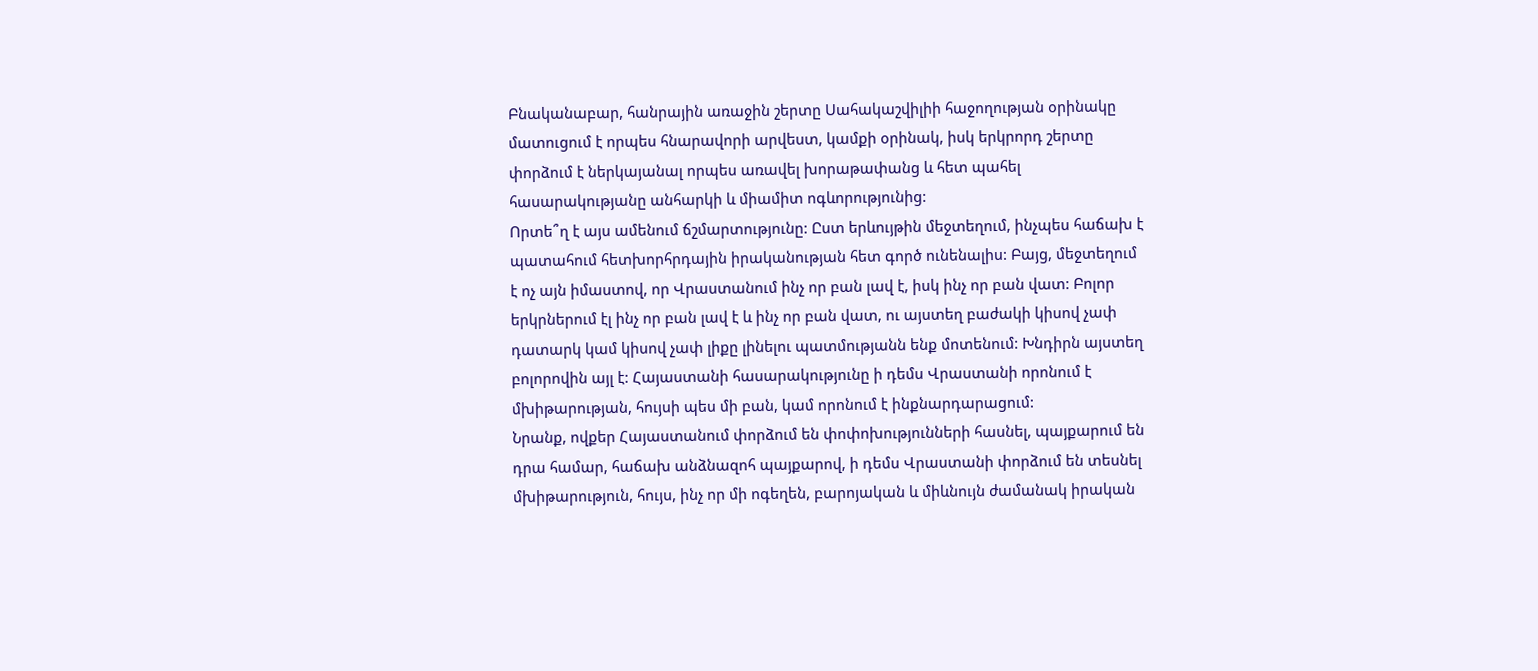Բնականաբար, հանրային առաջին շերտը Սահակաշվիլիի հաջողության օրինակը մատուցում է որպես հնարավորի արվեստ, կամքի օրինակ, իսկ երկրորդ շերտը փորձում է ներկայանալ որպես առավել խորաթափանց և հետ պահել հասարակությանը անհարկի և միամիտ ոգևորությունից:
Որտե՞ղ է այս ամենում ճշմարտությունը: Ըստ երևույթին մեջտեղում, ինչպես հաճախ է պատահում հետխորհրդային իրականության հետ գործ ունենալիս: Բայց, մեջտեղում է ոչ այն իմաստով, որ Վրաստանում ինչ որ բան լավ է, իսկ ինչ որ բան վատ: Բոլոր երկրներում էլ ինչ որ բան լավ է և ինչ որ բան վատ, ու այստեղ բաժակի կիսով չափ դատարկ կամ կիսով չափ լիքը լինելու պատմությանն ենք մոտենում: Խնդիրն այստեղ բոլորովին այլ է: Հայաստանի հասարակությունը ի դեմս Վրաստանի որոնում է մխիթարության, հույսի պես մի բան, կամ որոնում է ինքնարդարացում:
Նրանք, ովքեր Հայաստանում փորձում են փոփոխությունների հասնել, պայքարում են դրա համար, հաճախ անձնազոհ պայքարով, ի դեմս Վրաստանի փորձում են տեսնել մխիթարություն, հույս, ինչ որ մի ոգեղեն, բարոյական և միևնույն ժամանակ իրական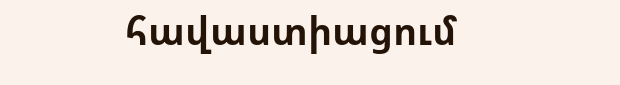հավաստիացում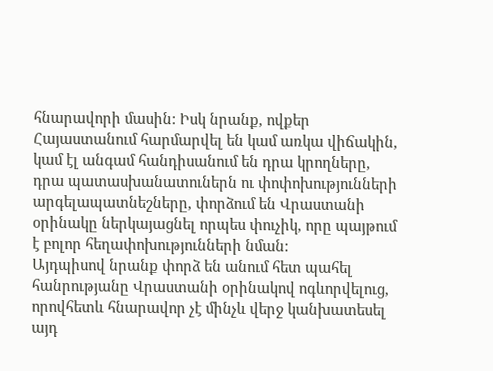հնարավորի մասին: Իսկ նրանք, ովքեր Հայաստանում հարմարվել են կամ առկա վիճակին, կամ էլ անգամ հանդիսանում են դրա կրողները, դրա պատասխանատուներն ու փոփոխությունների արգելապատնեշները, փորձում են Վրաստանի օրինակը ներկայացնել որպես փուչիկ, որը պայթում է բոլոր հեղափոխությունների նման:
Այդպիսով նրանք փորձ են անում հետ պահել հանրությանը Վրաստանի օրինակով ոգևորվելուց, որովհետև հնարավոր չէ մինչև վերջ կանխատեսել այդ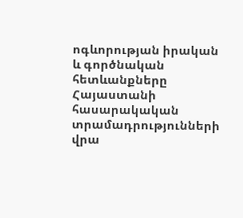ոգևորության իրական և գործնական հետևանքները Հայաստանի հասարակական տրամադրությունների վրա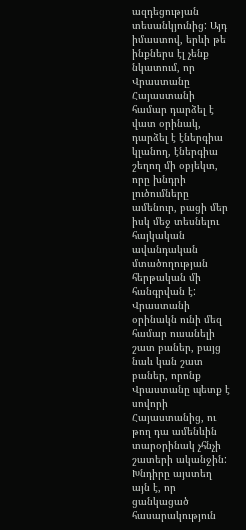ազդեցության տեսանկյունից: Այդ իմաստով, երևի թե ինքներս էլ չենք նկատում, որ Վրաստանը Հայաստանի համար դարձել է վատ օրինակ, դարձել է էներգիա կլանող, էներգիա շեղող մի օբյեկտ, որը խնդրի լուծումները ամենուր, բացի մեր իսկ մեջ տեսնելու հայկական ավանդական մտածողության հերթական մի հանգրվան է:
Վրաստանի օրինակն ունի մեզ համար ուսանելի շատ բաներ, բայց նաև կան շատ բաներ, որոնք Վրաստանը պետք է սովորի Հայաստանից, ու թող դա ամենևին տարօրինակ չհնչի շատերի ականջին: Խնդիրը այստեղ այն է, որ ցանկացած հասարակություն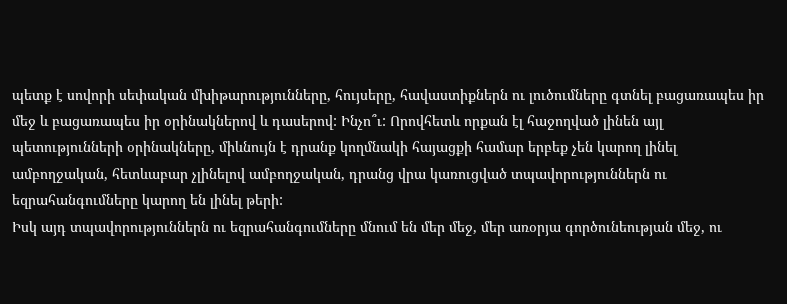պետք է սովորի սեփական մխիթարությունները, հույսերը, հավաստիքներն ու լուծումները գտնել բացառապես իր մեջ և բացառապես իր օրինակներով և դասերով: Ինչո՞ւ: Որովհետև որքան էլ հաջողված լինեն այլ պետությունների օրինակները, միևնույն է դրանք կողմնակի հայացքի համար երբեք չեն կարող լինել ամբողջական, հետևաբար չլինելով ամբողջական, դրանց վրա կառուցված տպավորություններն ու եզրահանգումները կարող են լինել թերի:
Իսկ այդ տպավորություններն ու եզրահանգումները մնում են մեր մեջ, մեր առօրյա գործունեության մեջ, ու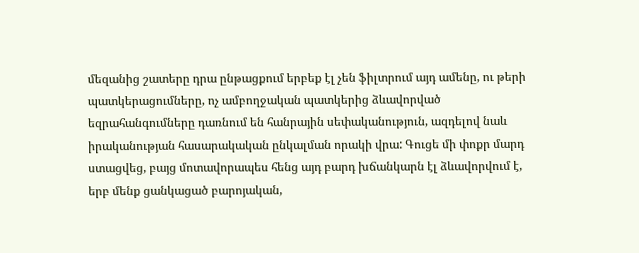մեզանից շատերը դրա ընթացքում երբեք էլ չեն ֆիլտրում այդ ամենը, ու թերի պատկերացումները, ոչ ամբողջական պատկերից ձևավորված եզրահանգումները դառնում են հանրային սեփականություն, ազդելով նաև իրականության հասարակական ընկալման որակի վրա: Գուցե մի փոքր մարդ ստացվեց, բայց մոտավորապես հենց այդ բարդ խճանկարն էլ ձևավորվում է, երբ մենք ցանկացած բարոյական,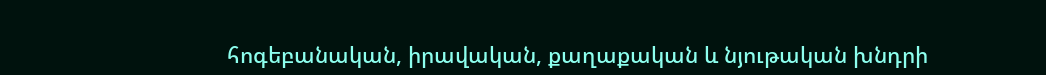հոգեբանական, իրավական, քաղաքական և նյութական խնդրի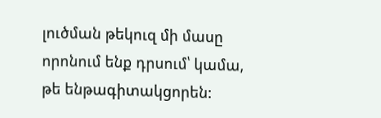լուծման թեկուզ մի մասը որոնում ենք դրսում՝ կամա, թե ենթագիտակցորեն: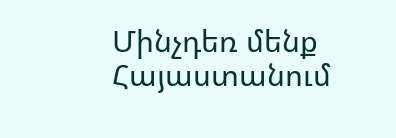Մինչդեռ մենք Հայաստանում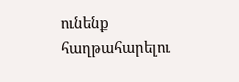ունենք հաղթահարելու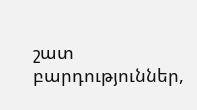շատ բարդություններ,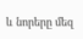և նորերը մեզ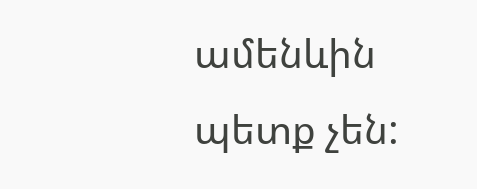ամենևին պետք չեն: